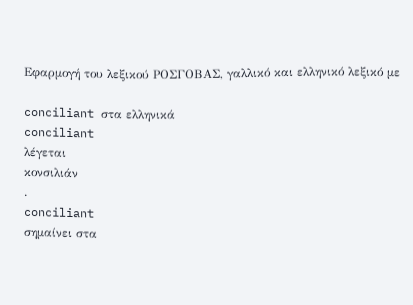Εφαρμογή του λεξικού ΡΟΣΓΟΒΑΣ, γαλλικό και ελληνικό λεξικό με

conciliant στα ελληνικά
conciliant
λέγεται
κονσιλιάν
.
conciliant
σημαίνει στα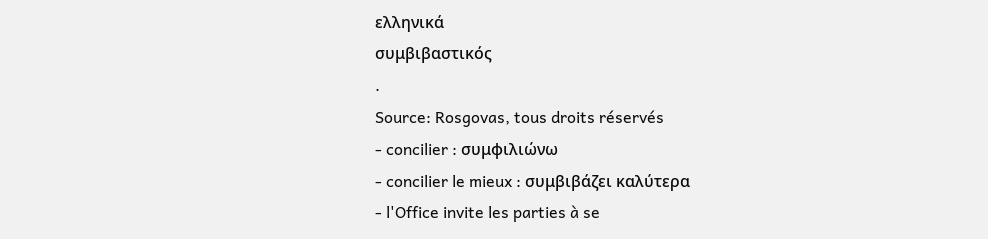ελληνικά
συμβιβαστικός
.
Source: Rosgovas, tous droits réservés
- concilier : συμφιλιώνω
- concilier le mieux : συμβιβάζει καλύτερα
- l'Office invite les parties à se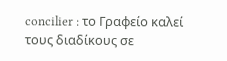concilier : το Γραφείο καλεί τους διαδίκους σε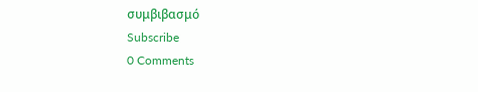συμβιβασμό
Subscribe
0 Comments